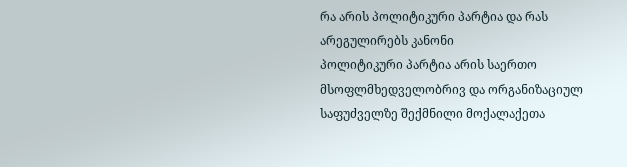რა არის პოლიტიკური პარტია და რას არეგულირებს კანონი
პოლიტიკური პარტია არის საერთო მსოფლმხედველობრივ და ორგანიზაციულ საფუძველზე შექმნილი მოქალაქეთა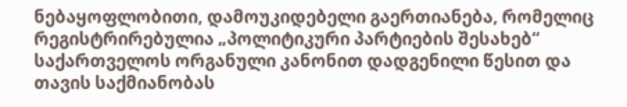ნებაყოფლობითი, დამოუკიდებელი გაერთიანება, რომელიც რეგისტრირებულია „პოლიტიკური პარტიების შესახებ“ საქართველოს ორგანული კანონით დადგენილი წესით და თავის საქმიანობას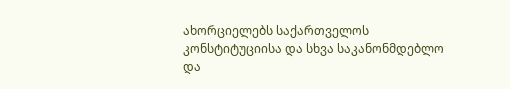ახორციელებს საქართველოს კონსტიტუციისა და სხვა საკანონმდებლო და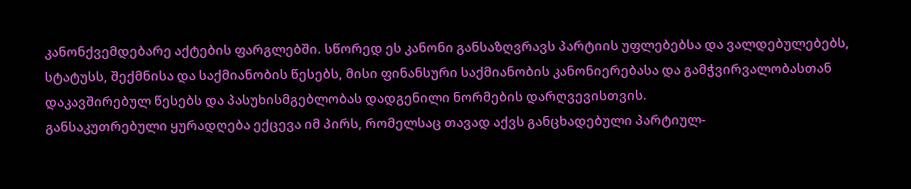კანონქვემდებარე აქტების ფარგლებში. სწორედ ეს კანონი განსაზღვრავს პარტიის უფლებებსა და ვალდებულებებს, სტატუსს, შექმნისა და საქმიანობის წესებს, მისი ფინანსური საქმიანობის კანონიერებასა და გამჭვირვალობასთან დაკავშირებულ წესებს და პასუხისმგებლობას დადგენილი ნორმების დარღვევისთვის.
განსაკუთრებული ყურადღება ექცევა იმ პირს, რომელსაც თავად აქვს განცხადებული პარტიულ-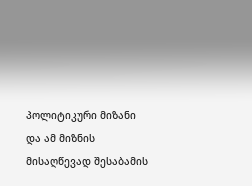პოლიტიკური მიზანი და ამ მიზნის მისაღწევად შესაბამის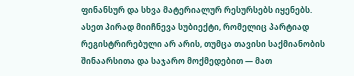ფინანსურ და სხვა მატერიალურ რესურსებს იყენებს. ასეთ პირად მიიჩნევა სუბიექტი, რომელიც პარტიად რეგისტრირებული არ არის, თუმცა თავისი საქმიანობის შინაარსითა და საჯარო მოქმედებით — მათ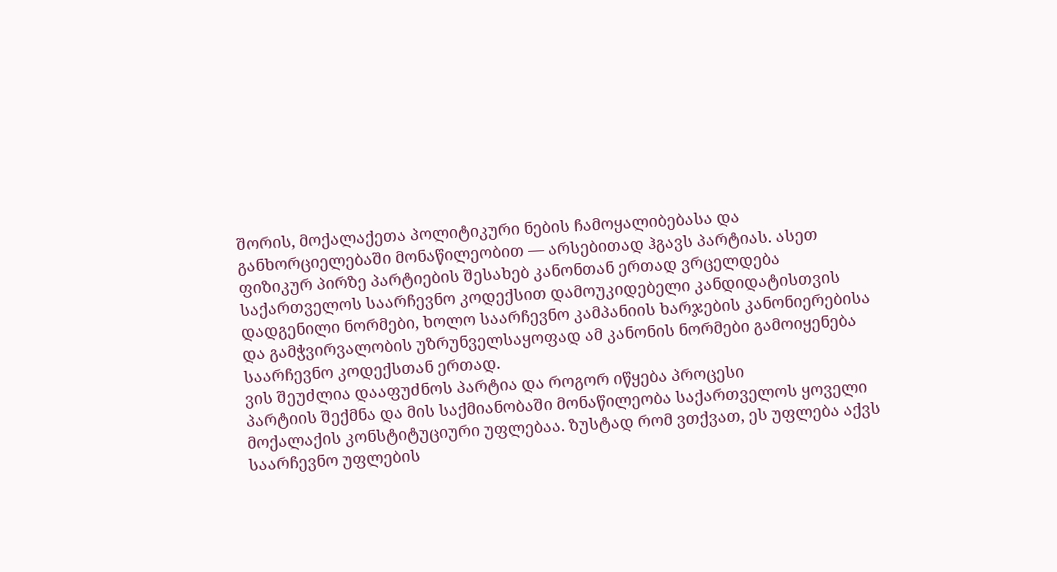შორის, მოქალაქეთა პოლიტიკური ნების ჩამოყალიბებასა და განხორციელებაში მონაწილეობით — არსებითად ჰგავს პარტიას. ასეთ ფიზიკურ პირზე პარტიების შესახებ კანონთან ერთად ვრცელდება საქართველოს საარჩევნო კოდექსით დამოუკიდებელი კანდიდატისთვის დადგენილი ნორმები, ხოლო საარჩევნო კამპანიის ხარჯების კანონიერებისა და გამჭვირვალობის უზრუნველსაყოფად ამ კანონის ნორმები გამოიყენება საარჩევნო კოდექსთან ერთად.
ვის შეუძლია დააფუძნოს პარტია და როგორ იწყება პროცესი
პარტიის შექმნა და მის საქმიანობაში მონაწილეობა საქართველოს ყოველი მოქალაქის კონსტიტუციური უფლებაა. ზუსტად რომ ვთქვათ, ეს უფლება აქვს საარჩევნო უფლების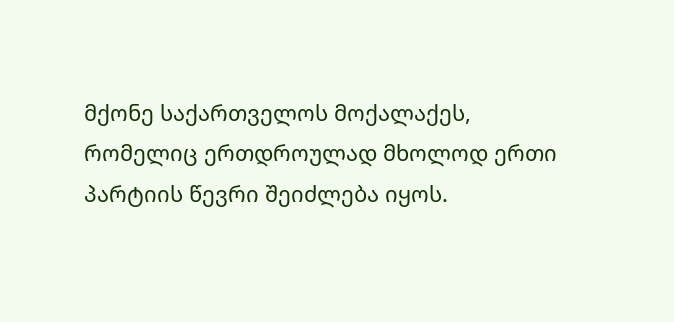მქონე საქართველოს მოქალაქეს, რომელიც ერთდროულად მხოლოდ ერთი პარტიის წევრი შეიძლება იყოს.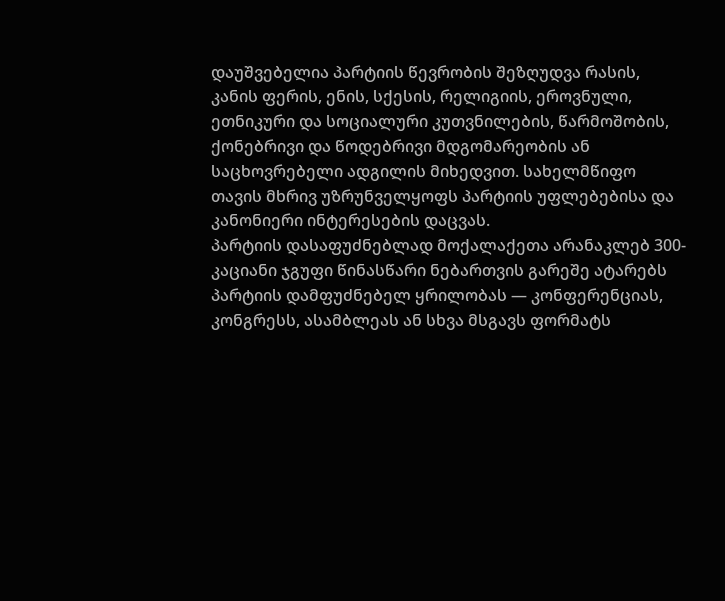დაუშვებელია პარტიის წევრობის შეზღუდვა რასის, კანის ფერის, ენის, სქესის, რელიგიის, ეროვნული, ეთნიკური და სოციალური კუთვნილების, წარმოშობის, ქონებრივი და წოდებრივი მდგომარეობის ან საცხოვრებელი ადგილის მიხედვით. სახელმწიფო თავის მხრივ უზრუნველყოფს პარტიის უფლებებისა და კანონიერი ინტერესების დაცვას.
პარტიის დასაფუძნებლად მოქალაქეთა არანაკლებ 300-კაციანი ჯგუფი წინასწარი ნებართვის გარეშე ატარებს პარტიის დამფუძნებელ ყრილობას — კონფერენციას, კონგრესს, ასამბლეას ან სხვა მსგავს ფორმატს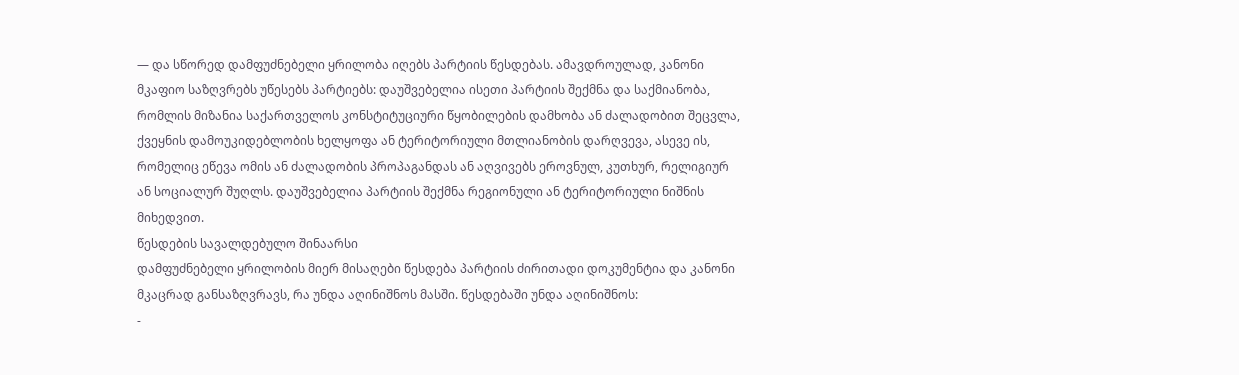— და სწორედ დამფუძნებელი ყრილობა იღებს პარტიის წესდებას. ამავდროულად, კანონი მკაფიო საზღვრებს უწესებს პარტიებს: დაუშვებელია ისეთი პარტიის შექმნა და საქმიანობა, რომლის მიზანია საქართველოს კონსტიტუციური წყობილების დამხობა ან ძალადობით შეცვლა, ქვეყნის დამოუკიდებლობის ხელყოფა ან ტერიტორიული მთლიანობის დარღვევა, ასევე ის, რომელიც ეწევა ომის ან ძალადობის პროპაგანდას ან აღვივებს ეროვნულ, კუთხურ, რელიგიურ ან სოციალურ შუღლს. დაუშვებელია პარტიის შექმნა რეგიონული ან ტერიტორიული ნიშნის მიხედვით.
წესდების სავალდებულო შინაარსი
დამფუძნებელი ყრილობის მიერ მისაღები წესდება პარტიის ძირითადი დოკუმენტია და კანონი მკაცრად განსაზღვრავს, რა უნდა აღინიშნოს მასში. წესდებაში უნდა აღინიშნოს:
-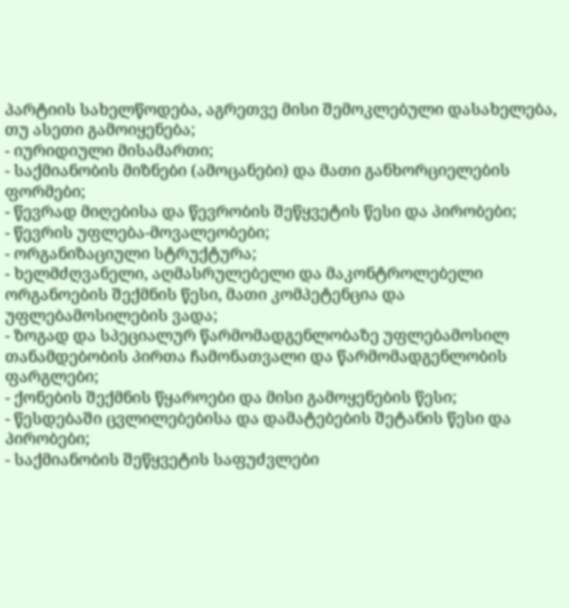პარტიის სახელწოდება, აგრეთვე მისი შემოკლებული დასახელება, თუ ასეთი გამოიყენება;
- იურიდიული მისამართი;
- საქმიანობის მიზნები (ამოცანები) და მათი განხორციელების ფორმები;
- წევრად მიღებისა და წევრობის შეწყვეტის წესი და პირობები;
- წევრის უფლება-მოვალეობები;
- ორგანიზაციული სტრუქტურა;
- ხელმძღვანელი, აღმასრულებელი და მაკონტროლებელი ორგანოების შექმნის წესი, მათი კომპეტენცია და უფლებამოსილების ვადა;
- ზოგად და სპეციალურ წარმომადგენლობაზე უფლებამოსილ თანამდებობის პირთა ჩამონათვალი და წარმომადგენლობის ფარგლები;
- ქონების შექმნის წყაროები და მისი გამოყენების წესი;
- წესდებაში ცვლილებებისა და დამატებების შეტანის წესი და პირობები;
- საქმიანობის შეწყვეტის საფუძვლები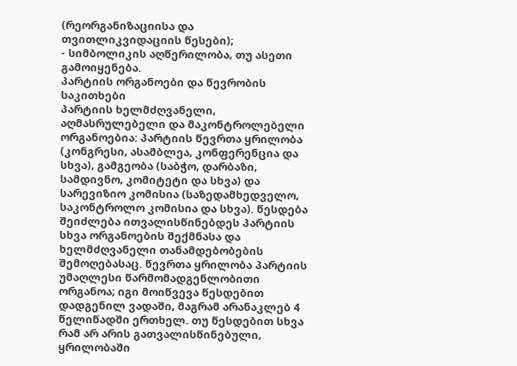(რეორგანიზაციისა და თვითლიკვიდაციის წესები);
- სიმბოლიკის აღწერილობა, თუ ასეთი გამოიყენება.
პარტიის ორგანოები და წევრობის საკითხები
პარტიის ხელმძღვანელი, აღმასრულებელი და მაკონტროლებელი ორგანოებია: პარტიის წევრთა ყრილობა (კონგრესი, ასამბლეა, კონფერენცია და სხვა), გამგეობა (საბჭო, დარბაზი, სამდივნო, კომიტეტი და სხვა) და სარევიზიო კომისია (საზედამხედველო, საკონტროლო კომისია და სხვა). წესდება შეიძლება ითვალისწინებდეს პარტიის სხვა ორგანოების შექმნასა და ხელმძღვანელი თანამდებობების შემოღებასაც. წევრთა ყრილობა პარტიის უმაღლესი წარმომადგენლობითი ორგანოა; იგი მოიწვევა წესდებით დადგენილ ვადაში, მაგრამ არანაკლებ 4 წელიწადში ერთხელ. თუ წესდებით სხვა რამ არ არის გათვალისწინებული, ყრილობაში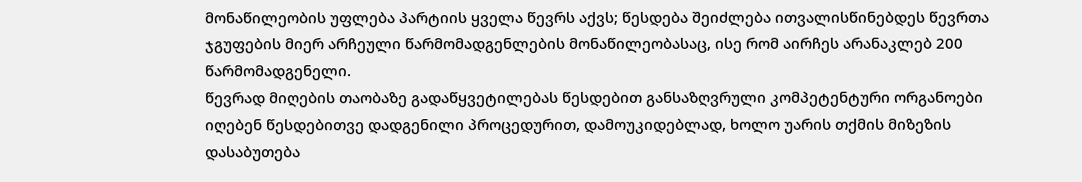მონაწილეობის უფლება პარტიის ყველა წევრს აქვს; წესდება შეიძლება ითვალისწინებდეს წევრთა ჯგუფების მიერ არჩეული წარმომადგენლების მონაწილეობასაც, ისე რომ აირჩეს არანაკლებ 200 წარმომადგენელი.
წევრად მიღების თაობაზე გადაწყვეტილებას წესდებით განსაზღვრული კომპეტენტური ორგანოები იღებენ წესდებითვე დადგენილი პროცედურით, დამოუკიდებლად, ხოლო უარის თქმის მიზეზის დასაბუთება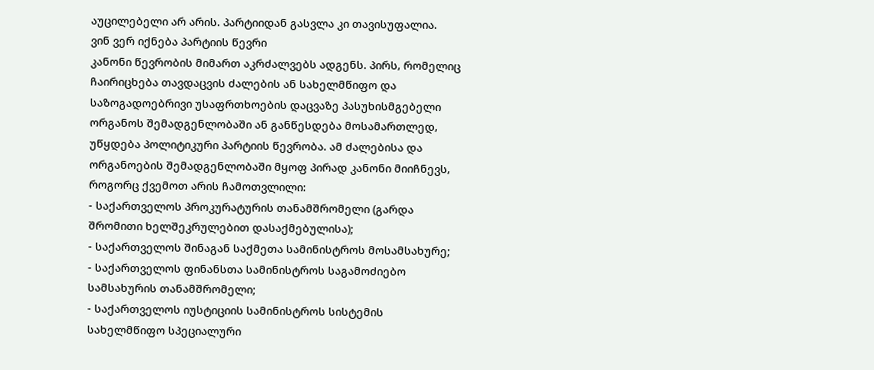აუცილებელი არ არის. პარტიიდან გასვლა კი თავისუფალია.
ვინ ვერ იქნება პარტიის წევრი
კანონი წევრობის მიმართ აკრძალვებს ადგენს. პირს, რომელიც ჩაირიცხება თავდაცვის ძალების ან სახელმწიფო და საზოგადოებრივი უსაფრთხოების დაცვაზე პასუხისმგებელი ორგანოს შემადგენლობაში ან განწესდება მოსამართლედ, უწყდება პოლიტიკური პარტიის წევრობა. ამ ძალებისა და ორგანოების შემადგენლობაში მყოფ პირად კანონი მიიჩნევს, როგორც ქვემოთ არის ჩამოთვლილი:
- საქართველოს პროკურატურის თანამშრომელი (გარდა შრომითი ხელშეკრულებით დასაქმებულისა);
- საქართველოს შინაგან საქმეთა სამინისტროს მოსამსახურე;
- საქართველოს ფინანსთა სამინისტროს საგამოძიებო სამსახურის თანამშრომელი;
- საქართველოს იუსტიციის სამინისტროს სისტემის სახელმწიფო სპეციალური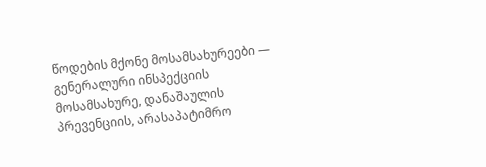წოდების მქონე მოსამსახურეები — გენერალური ინსპექციის მოსამსახურე, დანაშაულის პრევენციის, არასაპატიმრო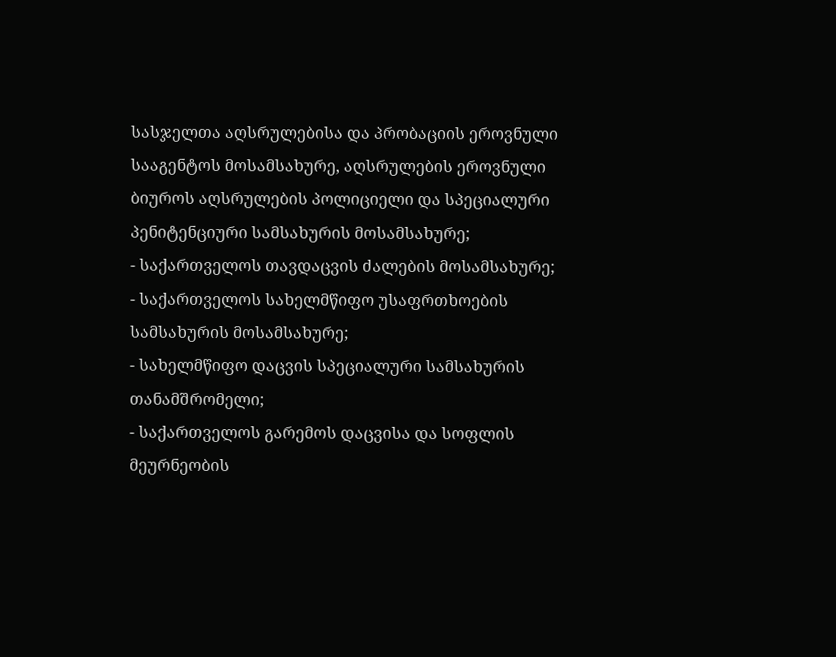სასჯელთა აღსრულებისა და პრობაციის ეროვნული სააგენტოს მოსამსახურე, აღსრულების ეროვნული ბიუროს აღსრულების პოლიციელი და სპეციალური პენიტენციური სამსახურის მოსამსახურე;
- საქართველოს თავდაცვის ძალების მოსამსახურე;
- საქართველოს სახელმწიფო უსაფრთხოების სამსახურის მოსამსახურე;
- სახელმწიფო დაცვის სპეციალური სამსახურის თანამშრომელი;
- საქართველოს გარემოს დაცვისა და სოფლის მეურნეობის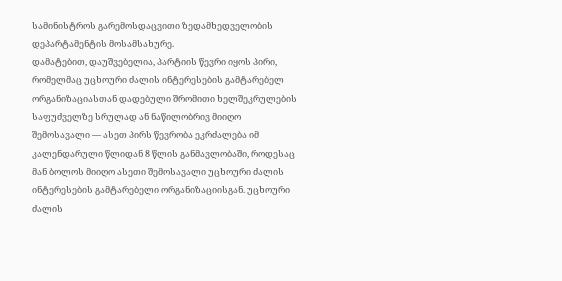სამინისტროს გარემოსდაცვითი ზედამხედველობის დეპარტამენტის მოსამსახურე.
დამატებით, დაუშვებელია, პარტიის წევრი იყოს პირი, რომელმაც უცხოური ძალის ინტერესების გამტარებელ ორგანიზაციასთან დადებული შრომითი ხელშეკრულების საფუძველზე სრულად ან ნაწილობრივ მიიღო შემოსავალი — ასეთ პირს წევრობა ეკრძალება იმ კალენდარული წლიდან 8 წლის განმავლობაში, როდესაც მან ბოლოს მიიღო ასეთი შემოსავალი უცხოური ძალის ინტერესების გამტარებელი ორგანიზაციისგან. უცხოური ძალის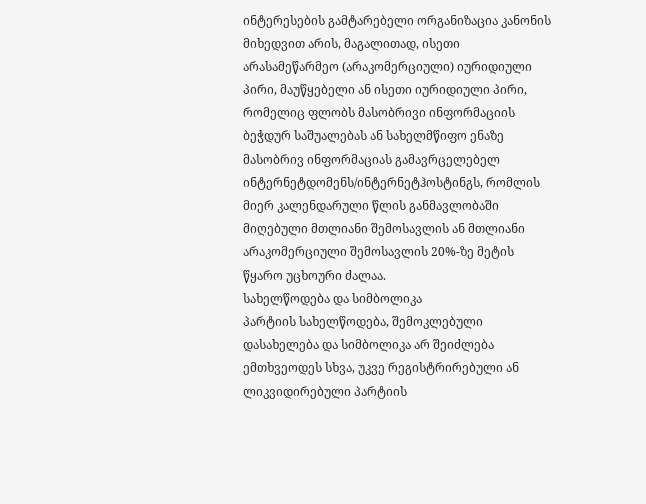ინტერესების გამტარებელი ორგანიზაცია კანონის მიხედვით არის, მაგალითად, ისეთი არასამეწარმეო (არაკომერციული) იურიდიული პირი, მაუწყებელი ან ისეთი იურიდიული პირი, რომელიც ფლობს მასობრივი ინფორმაციის ბეჭდურ საშუალებას ან სახელმწიფო ენაზე მასობრივ ინფორმაციას გამავრცელებელ ინტერნეტდომენს/ინტერნეტჰოსტინგს, რომლის მიერ კალენდარული წლის განმავლობაში მიღებული მთლიანი შემოსავლის ან მთლიანი არაკომერციული შემოსავლის 20%-ზე მეტის წყარო უცხოური ძალაა.
სახელწოდება და სიმბოლიკა
პარტიის სახელწოდება, შემოკლებული დასახელება და სიმბოლიკა არ შეიძლება ემთხვეოდეს სხვა, უკვე რეგისტრირებული ან ლიკვიდირებული პარტიის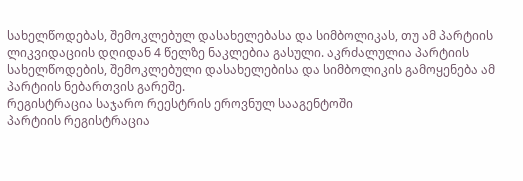სახელწოდებას, შემოკლებულ დასახელებასა და სიმბოლიკას, თუ ამ პარტიის ლიკვიდაციის დღიდან 4 წელზე ნაკლებია გასული. აკრძალულია პარტიის სახელწოდების, შემოკლებული დასახელებისა და სიმბოლიკის გამოყენება ამ პარტიის ნებართვის გარეშე.
რეგისტრაცია საჯარო რეესტრის ეროვნულ სააგენტოში
პარტიის რეგისტრაცია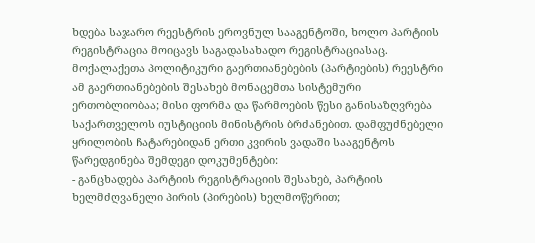ხდება საჯარო რეესტრის ეროვნულ სააგენტოში, ხოლო პარტიის რეგისტრაცია მოიცავს საგადასახადო რეგისტრაციასაც. მოქალაქეთა პოლიტიკური გაერთიანებების (პარტიების) რეესტრი ამ გაერთიანებების შესახებ მონაცემთა სისტემური ერთობლიობაა; მისი ფორმა და წარმოების წესი განისაზღვრება საქართველოს იუსტიციის მინისტრის ბრძანებით. დამფუძნებელი ყრილობის ჩატარებიდან ერთი კვირის ვადაში სააგენტოს წარედგინება შემდეგი დოკუმენტები:
- განცხადება პარტიის რეგისტრაციის შესახებ, პარტიის ხელმძღვანელი პირის (პირების) ხელმოწერით;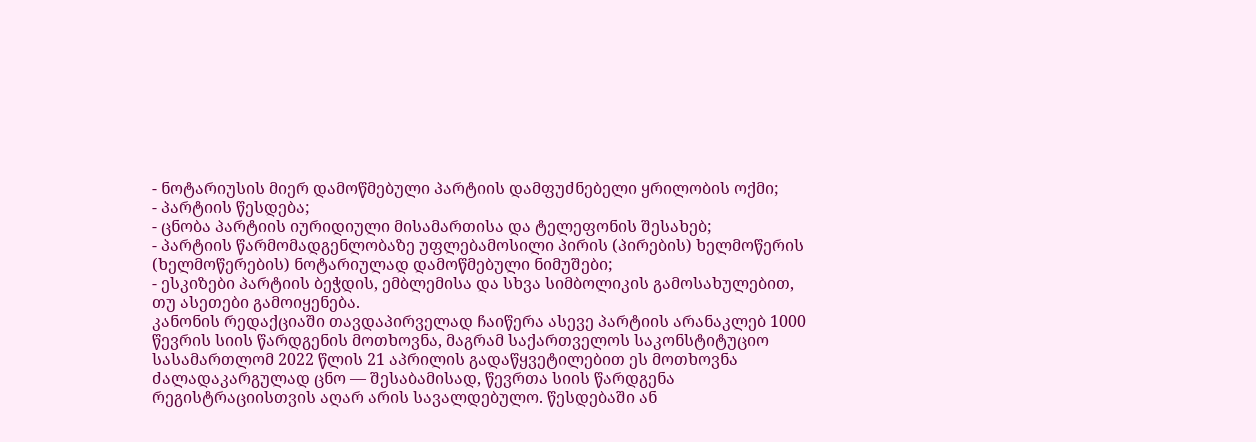- ნოტარიუსის მიერ დამოწმებული პარტიის დამფუძნებელი ყრილობის ოქმი;
- პარტიის წესდება;
- ცნობა პარტიის იურიდიული მისამართისა და ტელეფონის შესახებ;
- პარტიის წარმომადგენლობაზე უფლებამოსილი პირის (პირების) ხელმოწერის (ხელმოწერების) ნოტარიულად დამოწმებული ნიმუშები;
- ესკიზები პარტიის ბეჭდის, ემბლემისა და სხვა სიმბოლიკის გამოსახულებით, თუ ასეთები გამოიყენება.
კანონის რედაქციაში თავდაპირველად ჩაიწერა ასევე პარტიის არანაკლებ 1000 წევრის სიის წარდგენის მოთხოვნა, მაგრამ საქართველოს საკონსტიტუციო სასამართლომ 2022 წლის 21 აპრილის გადაწყვეტილებით ეს მოთხოვნა ძალადაკარგულად ცნო — შესაბამისად, წევრთა სიის წარდგენა რეგისტრაციისთვის აღარ არის სავალდებულო. წესდებაში ან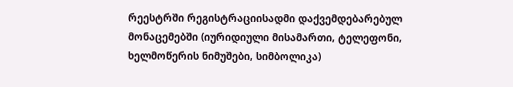რეესტრში რეგისტრაციისადმი დაქვემდებარებულ მონაცემებში (იურიდიული მისამართი, ტელეფონი, ხელმოწერის ნიმუშები, სიმბოლიკა)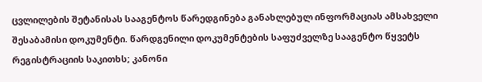ცვლილების შეტანისას სააგენტოს წარედგინება განახლებულ ინფორმაციას ამსახველი შესაბამისი დოკუმენტი. წარდგენილი დოკუმენტების საფუძველზე სააგენტო წყვეტს რეგისტრაციის საკითხს; კანონი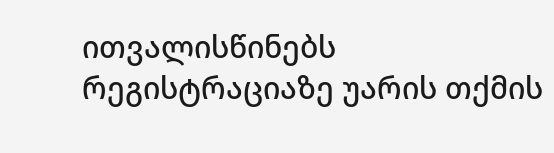ითვალისწინებს რეგისტრაციაზე უარის თქმის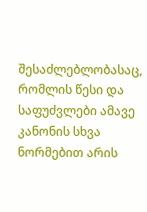შესაძლებლობასაც, რომლის წესი და საფუძვლები ამავე კანონის სხვა ნორმებით არის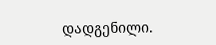დადგენილი.